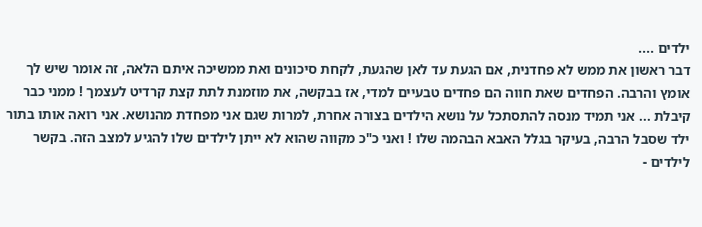ילדים ....
דבר ראשון את ממש לא פחדנית, אם הגעת עד לאן שהגעת, לקחת סיכונים ואת ממשיכה איתם הלאה, זה אומר שיש לך אומץ והרבה. הפחדים שאת חווה הם פחדים טבעיים למדי, אז בבקשה, את מוזמנת לתת קצת קרדיט לעצמך ! ממני כבר קיבלת ... אני תמיד מנסה להתסתכל על נושא הילדים בצורה אחרת, למרות שגם אני מפחדת מהנושא. אני רואה אותו בתור ילד שסבל הרבה, בעיקר בגלל האבא הבהמה שלו ! ואני כ"כ מקווה שהוא לא ייתן לילדים שלו להגיע למצב הזה. בקשר לילדים -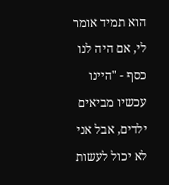הוא תמיד אומר לי, אם היה לנו כסף - "היינו עכשיו מביאים ילדים, אבל אני לא יכול לעשות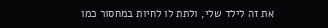את זה לילד שלי, ולתת לו לחיות במחסור כמו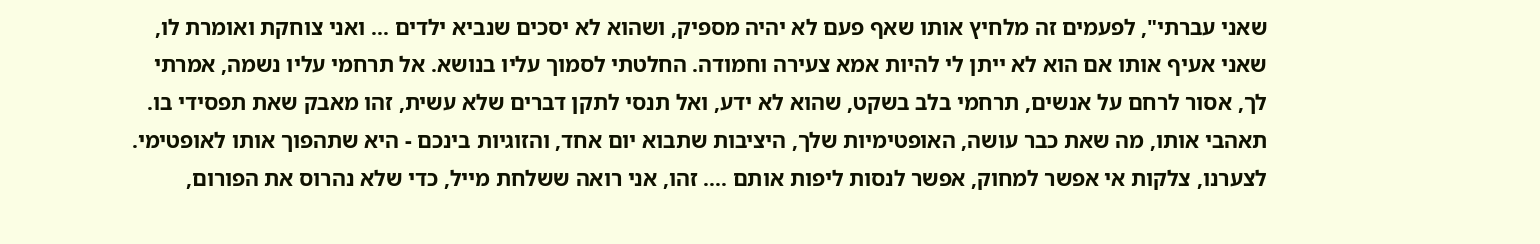שאני עברתי", לפעמים זה מלחיץ אותו שאף פעם לא יהיה מספיק, ושהוא לא יסכים שנביא ילדים ... ואני צוחקת ואומרת לו, שאני אעיף אותו אם הוא לא ייתן לי להיות אמא צעירה וחמודה. החלטתי לסמוך עליו בנושא. אל תרחמי עליו נשמה, אמרתי לך, אסור לרחם על אנשים, תרחמי בלב בשקט, שהוא לא ידע, ואל תנסי לתקן דברים שלא עשית, זהו מאבק שאת תפסידי בו. תאהבי אותו, מה שאת כבר עושה, האופטימיות שלך, היציבות שתבוא יום אחד, והזוגיות בינכם - היא שתהפוך אותו לאופטימי. לצערנו, צלקות אי אפשר למחוק, אפשר לנסות ליפות אותם .... זהו, אני רואה ששלחת מייל, כדי שלא נהרוס את הפורום,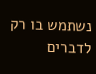נשתמש בו רק לדברים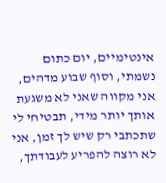אינטימיים, יום כתום נשמתי, וסוף שבוע מדהים, אני מקווה שאני לא משגעת אותך יותר מידי, תבטיחי לי שתכתבי רק שיש לך זמן, אני לא רוצה להפריע לעבודתך,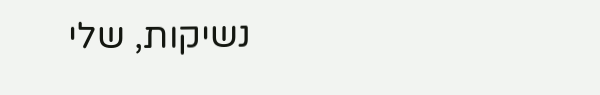נשיקות, שלי